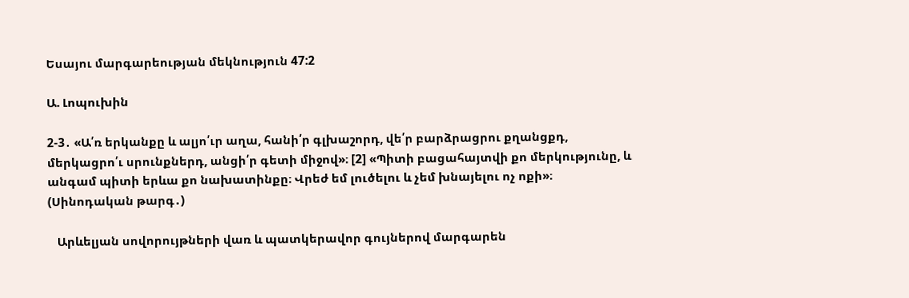Եսայու մարգարեության մեկնություն 47:2

Ա. Լոպուխին

2-3․ «Ա՛ռ երկանքը և ալյո՛ւր աղա, հանի՛ր գլխաշորդ, վե՛ր բարձրացրու քղանցքդ, մերկացրո՛ւ սրունքներդ, անցի՛ր գետի միջով»։ [2] «Պիտի բացահայտվի քո մերկությունը, և անգամ պիտի երևա քո նախատինքը։ Վրեժ եմ լուծելու և չեմ խնայելու ոչ ոքի»։ (Սինոդական թարգ․)

   Արևելյան սովորույթների վառ և պատկերավոր գույներով մարգարեն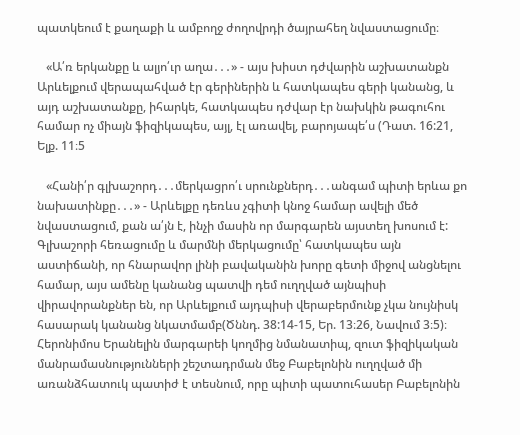պատկեում է քաղաքի և ամբողջ ժողովրդի ծայրահեղ նվաստացումը։

   «Ա՛ռ երկանքը և ալյո՛ւր աղա․․․» - այս խիստ դժվարին աշխատանքն Արևելքում վերապահված էր գերիներին և հատկապես գերի կանանց, և այդ աշխատանքը, իհարկե, հատկապես դժվար էր նախկին թագուհու համար ոչ միայն ֆիզիկապես, այլ, էլ առավել, բարոյապե՛ս (Դատ. 16:21, Ելք. 11։5

   «Հանի՛ր գլխաշորդ․․․մերկացրո՛ւ սրունքներդ․․․անգամ պիտի երևա քո նախատինքը․․․» - Արևելքը դեռևս չգիտի կնոջ համար ավելի մեծ նվաստացում, քան ա՛յն է, ինչի մասին որ մարգարեն այստեղ խոսում է: Գլխաշորի հեռացումը և մարմնի մերկացումը՝ հատկապես այն աստիճանի, որ հնարավոր լինի բավականին խորը գետի միջով անցնելու համար, այս ամենը կանանց պատվի դեմ ուղղված այնպիսի վիրավորանքներ են, որ Արևելքում այդպիսի վերաբերմունք չկա նույնիսկ հասարակ կանանց նկատմամբ(Ծննդ. 38:14-15, Եր. 13։26, Նավում 3։5)։ Հերոնիմոս Երանելին մարգարեի կողմից նմանատիպ, զուտ ֆիզիկական մանրամասնությունների շեշտադրման մեջ Բաբելոնին ուղղված մի առանձհատուկ պատիժ է տեսնում, որը պիտի պատուհասեր Բաբելոնին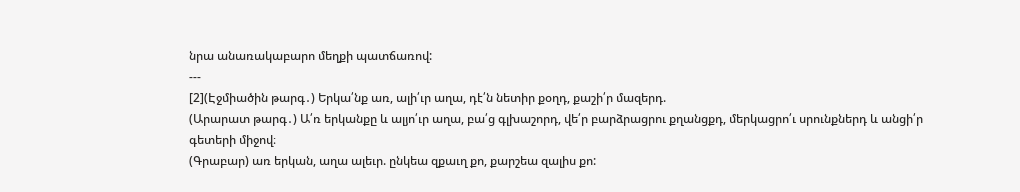նրա անառակաբարո մեղքի պատճառով:
---
[2](Էջմիածին թարգ․) Երկա՛նք առ, ալի՛ւր աղա, դէ՛ն նետիր քօղդ, քաշի՛ր մազերդ.
(Արարատ թարգ․) Ա՛ռ երկանքը և ալյո՛ւր աղա, բա՛ց գլխաշորդ, վե՛ր բարձրացրու քղանցքդ, մերկացրո՛ւ սրունքներդ և անցի՛ր գետերի միջով։
(Գրաբար) առ երկան, աղա ալեւր. ընկեա զքաւղ քո, քարշեա զալիս քո: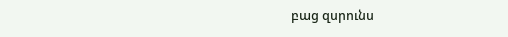բաց զսրունս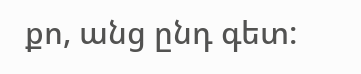քո, անց ընդ գետ: